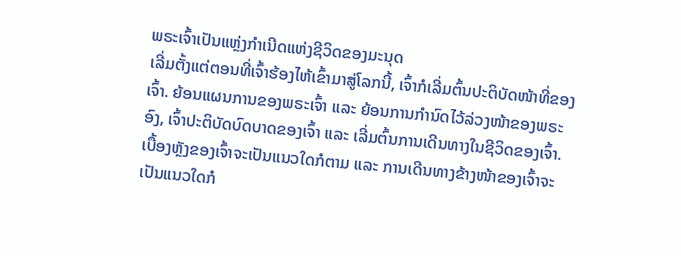ພຣະເຈົ້າເປັນແຫຼ່ງກຳເນີດແຫ່ງຊີວິດຂອງມະນຸດ
ເລີ່ມຕັ້ງແຕ່ຕອນທີ່ເຈົ້າຮ້ອງໄຫ້ເຂົ້າມາສູ່ໂລກນີ້, ເຈົ້າກໍເລີ່ມຕົ້ນປະຕິບັດໜ້າທີ່ຂອງເຈົ້າ. ຍ້ອນແຜນການຂອງພຣະເຈົ້າ ແລະ ຍ້ອນການກຳນົດໄວ້ລ່ວງໜ້າຂອງພຣະອົງ, ເຈົ້າປະຕິບັດບົດບາດຂອງເຈົ້າ ແລະ ເລີ່ມຕົ້ນການເດີນທາງໃນຊີວິດຂອງເຈົ້າ. ເບື້ອງຫຼັງຂອງເຈົ້າຈະເປັນແນວໃດກໍຕາມ ແລະ ການເດີນທາງຂ້າງໜ້າຂອງເຈົ້າຈະເປັນແນວໃດກໍ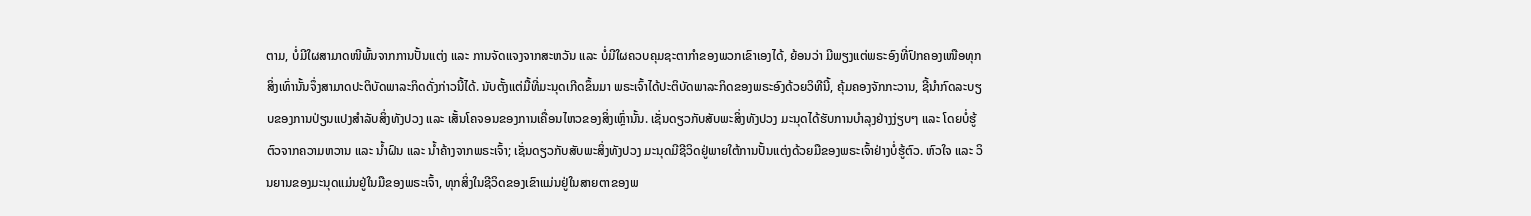ຕາມ, ບໍ່ມີໃຜສາມາດໜີພົ້ນຈາກການປັ້ນແຕ່ງ ແລະ ການຈັດແຈງຈາກສະຫວັນ ແລະ ບໍ່ມີໃຜຄວບຄຸມຊະຕາກໍາຂອງພວກເຂົາເອງໄດ້, ຍ້ອນວ່າ ມີພຽງແຕ່ພຣະອົງທີ່ປົກຄອງເໜືອທຸກສິ່ງເທົ່ານັ້ນຈຶ່ງສາມາດປະຕິບັດພາລະກິດດັ່ງກ່າວນີ້ໄດ້. ນັບຕັ້ງແຕ່ມື້ທີ່ມະນຸດເກີດຂຶ້ນມາ ພຣະເຈົ້າໄດ້ປະຕິບັດພາລະກິດຂອງພຣະອົງດ້ວຍວິທີນີ້, ຄຸ້ມຄອງຈັກກະວານ, ຊີ້ນຳກົດລະບຽບຂອງການປ່ຽນແປງສຳລັບສິ່ງທັງປວງ ແລະ ເສັ້ນໂຄຈອນຂອງການເຄື່ອນໄຫວຂອງສິ່ງເຫຼົ່ານັ້ນ. ເຊັ່ນດຽວກັບສັບພະສິ່ງທັງປວງ ມະນຸດໄດ້ຮັບການບຳລຸງຢ່າງງ່ຽບໆ ແລະ ໂດຍບໍ່ຮູ້ຕົວຈາກຄວາມຫວານ ແລະ ນໍ້າຝົນ ແລະ ນໍ້າຄ້າງຈາກພຣະເຈົ້າ; ເຊັ່ນດຽວກັບສັບພະສິ່ງທັງປວງ ມະນຸດມີຊີວິດຢູ່ພາຍໃຕ້ການປັ້ນແຕ່ງດ້ວຍມືຂອງພຣະເຈົ້າຢ່າງບໍ່ຮູ້ຕົວ. ຫົວໃຈ ແລະ ວິນຍານຂອງມະນຸດແມ່ນຢູ່ໃນມືຂອງພຣະເຈົ້າ, ທຸກສິ່ງໃນຊີວິດຂອງເຂົາແມ່ນຢູ່ໃນສາຍຕາຂອງພ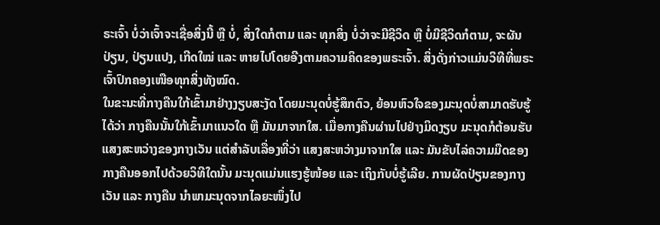ຣະເຈົ້າ ບໍ່ວ່າເຈົ້າຈະເຊື່ອສິ່ງນີ້ ຫຼື ບໍ່, ສິ່ງໃດກໍຕາມ ແລະ ທຸກສິ່ງ ບໍ່ວ່າຈະມີຊີວິດ ຫຼື ບໍ່ມີຊີວິດກໍຕາມ, ຈະຜັນປ່ຽນ, ປ່ຽນແປງ, ເກີດໃໝ່ ແລະ ຫາຍໄປໂດຍອີງຕາມຄວາມຄິດຂອງພຣະເຈົ້າ. ສິ່ງດັ່ງກ່າວແມ່ນວິທີທີ່ພຣະເຈົ້າປົກຄອງເໜືອທຸກສິ່ງທັງໝົດ.
ໃນຂະນະທີ່ກາງຄືນໃກ້ເຂົ້າມາຢ່າງງຽບສະງັດ ໂດຍມະນຸດບໍ່ຮູ້ສຶກຕົວ, ຍ້ອນຫົວໃຈຂອງມະນຸດບໍ່ສາມາດຮັບຮູ້ໄດ້ວ່າ ກາງຄືນນັ້ນໃກ້ເຂົ້າມາແນວໃດ ຫຼື ມັນມາຈາກໃສ. ເມື່ອກາງຄືນຜ່ານໄປຢ່າງມິດງຽບ ມະນຸດກໍຕ້ອນຮັບແສງສະຫວ່າງຂອງກາງເວັນ ແຕ່ສໍາລັບເລື່ອງທີ່ວ່າ ແສງສະຫວ່າງມາຈາກໃສ ແລະ ມັນຂັບໄລ່ຄວາມມືດຂອງກາງຄືນອອກໄປດ້ວຍວິທີໃດນັ້ນ ມະນຸດແມ່ນແຮງຮູ້ໜ້ອຍ ແລະ ເຖິງກັບບໍ່ຮູ້ເລີຍ. ການຜັດປ່ຽນຂອງກາງເວັນ ແລະ ກາງຄືນ ນໍາພາມະນຸດຈາກໄລຍະໜຶ່ງໄປ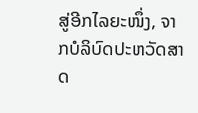ສູ່ອີກໄລຍະໜຶ່ງ, ຈາກບໍລິບົດປະຫວັດສາດ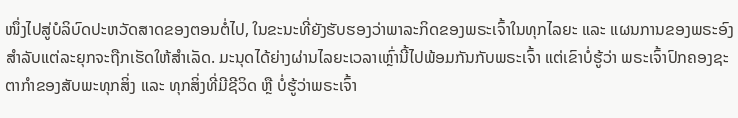ໜຶ່ງໄປສູ່ບໍລິບົດປະຫວັດສາດຂອງຕອນຕໍ່ໄປ, ໃນຂະນະທີ່ຍັງຮັບຮອງວ່າພາລະກິດຂອງພຣະເຈົ້າໃນທຸກໄລຍະ ແລະ ແຜນການຂອງພຣະອົງສຳລັບແຕ່ລະຍຸກຈະຖືກເຮັດໃຫ້ສຳເລັດ. ມະນຸດໄດ້ຍ່າງຜ່ານໄລຍະເວລາເຫຼົ່ານີ້ໄປພ້ອມກັນກັບພຣະເຈົ້າ ແຕ່ເຂົາບໍ່ຮູ້ວ່າ ພຣະເຈົ້າປົກຄອງຊະຕາກໍາຂອງສັບພະທຸກສິ່ງ ແລະ ທຸກສິ່ງທີ່ມີຊີວິດ ຫຼື ບໍ່ຮູ້ວ່າພຣະເຈົ້າ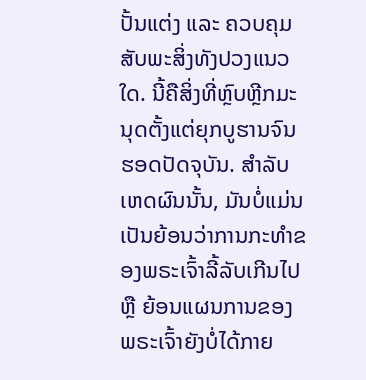ປັ້ນແຕ່ງ ແລະ ຄວບຄຸມສັບພະສິ່ງທັງປວງແນວໃດ. ນີ້ຄືສິ່ງທີ່ຫຼົບຫຼີກມະນຸດຕັ້ງແຕ່ຍຸກບູຮານຈົນຮອດປັດຈຸບັນ. ສຳລັບເຫດຜົນນັ້ນ, ມັນບໍ່ແມ່ນເປັນຍ້ອນວ່າການກະທຳຂອງພຣະເຈົ້າລີ້ລັບເກີນໄປ ຫຼື ຍ້ອນແຜນການຂອງພຣະເຈົ້າຍັງບໍ່ໄດ້ກາຍ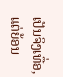ເປັນຈິງເທື່ອ, ແຕ່ຍ້ອນ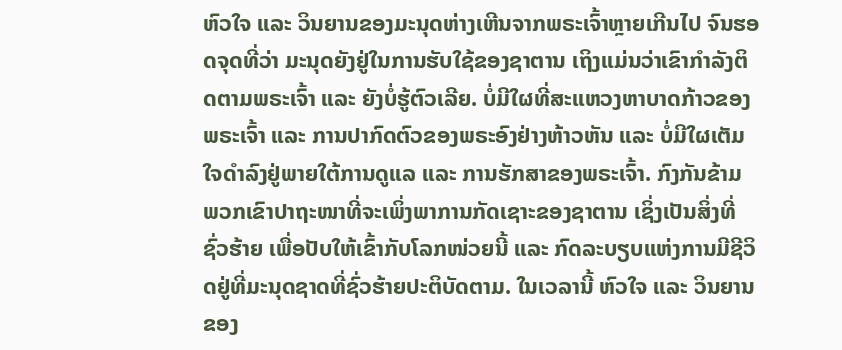ຫົວໃຈ ແລະ ວິນຍານຂອງມະນຸດຫ່າງເຫີນຈາກພຣະເຈົ້າຫຼາຍເກີນໄປ ຈົນຮອດຈຸດທີ່ວ່າ ມະນຸດຍັງຢູ່ໃນການຮັບໃຊ້ຂອງຊາຕານ ເຖິງແມ່ນວ່າເຂົາກໍາລັງຕິດຕາມພຣະເຈົ້າ ແລະ ຍັງບໍ່ຮູ້ຕົວເລີຍ. ບໍ່ມີໃຜທີ່ສະແຫວງຫາບາດກ້າວຂອງພຣະເຈົ້າ ແລະ ການປາກົດຕົວຂອງພຣະອົງຢ່າງຫ້າວຫັນ ແລະ ບໍ່ມີໃຜເຕັມໃຈດໍາລົງຢູ່ພາຍໃຕ້ການດູແລ ແລະ ການຮັກສາຂອງພຣະເຈົ້າ. ກົງກັນຂ້າມ ພວກເຂົາປາຖະໜາທີ່ຈະເພິ່ງພາການກັດເຊາະຂອງຊາຕານ ເຊິ່ງເປັນສິ່ງທີ່ຊົ່ວຮ້າຍ ເພື່ອປັບໃຫ້ເຂົ້າກັບໂລກໜ່ວຍນີ້ ແລະ ກົດລະບຽບແຫ່ງການມີຊີວິດຢູ່ທີ່ມະນຸດຊາດທີ່ຊົ່ວຮ້າຍປະຕິບັດຕາມ. ໃນເວລານີ້ ຫົວໃຈ ແລະ ວິນຍານຂອງ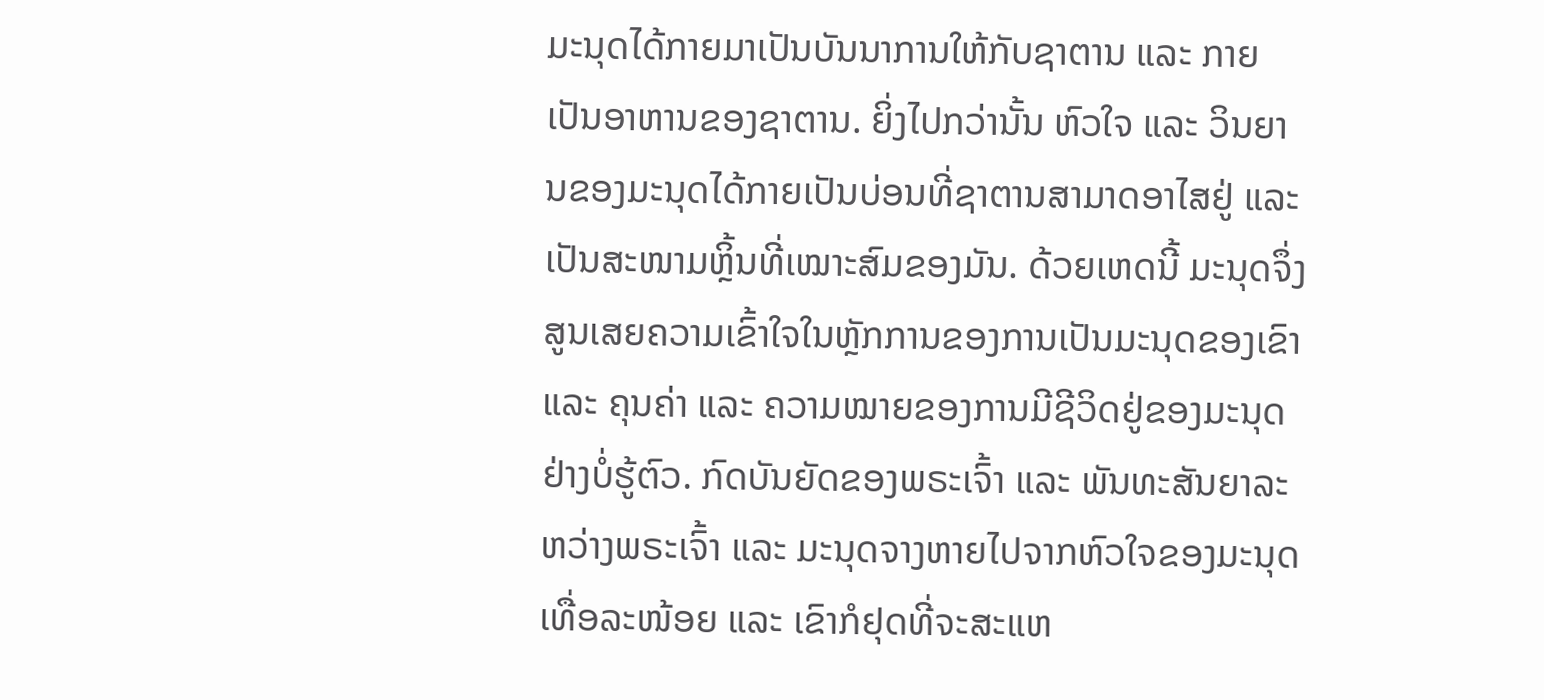ມະນຸດໄດ້ກາຍມາເປັນບັນນາການໃຫ້ກັບຊາຕານ ແລະ ກາຍເປັນອາຫານຂອງຊາຕານ. ຍິ່ງໄປກວ່ານັ້ນ ຫົວໃຈ ແລະ ວິນຍານຂອງມະນຸດໄດ້ກາຍເປັນບ່ອນທີ່ຊາຕານສາມາດອາໄສຢູ່ ແລະ ເປັນສະໜາມຫຼິ້ນທີ່ເໝາະສົມຂອງມັນ. ດ້ວຍເຫດນີ້ ມະນຸດຈຶ່ງສູນເສຍຄວາມເຂົ້າໃຈໃນຫຼັກການຂອງການເປັນມະນຸດຂອງເຂົາ ແລະ ຄຸນຄ່າ ແລະ ຄວາມໝາຍຂອງການມີຊີວິດຢູ່ຂອງມະນຸດຢ່າງບໍ່ຮູ້ຕົວ. ກົດບັນຍັດຂອງພຣະເຈົ້າ ແລະ ພັນທະສັນຍາລະຫວ່າງພຣະເຈົ້າ ແລະ ມະນຸດຈາງຫາຍໄປຈາກຫົວໃຈຂອງມະນຸດເທື່ອລະໜ້ອຍ ແລະ ເຂົາກໍຢຸດທີ່ຈະສະແຫ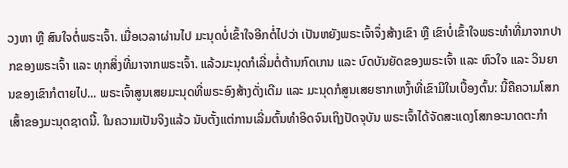ວງຫາ ຫຼື ສົນໃຈຕໍ່ພຣະເຈົ້າ. ເມື່ອເວລາຜ່ານໄປ ມະນຸດບໍ່ເຂົ້າໃຈອີກຕໍ່ໄປວ່າ ເປັນຫຍັງພຣະເຈົ້າຈຶ່ງສ້າງເຂົາ ຫຼື ເຂົາບໍ່ເຂົ້າໃຈພຣະທຳທີ່ມາຈາກປາກຂອງພຣະເຈົ້າ ແລະ ທຸກສິ່ງທີ່ມາຈາກພຣະເຈົ້າ. ແລ້ວມະນຸດກໍເລີ່ມຕໍ່ຕ້ານກົດເກນ ແລະ ບົດບັນຍັດຂອງພຣະເຈົ້າ ແລະ ຫົວໃຈ ແລະ ວິນຍານຂອງເຂົາກໍຕາຍໄປ... ພຣະເຈົ້າສູນເສຍມະນຸດທີ່ພຣະອົງສ້າງດັ່ງເດີມ ແລະ ມະນຸດກໍສູນເສຍຮາກເຫງົ້າທີ່ເຂົາມີໃນເບື້ອງຕົ້ນ: ນີ້ຄືຄວາມໂສກເສົ້າຂອງມະນຸດຊາດນີ້. ໃນຄວາມເປັນຈິງແລ້ວ ນັບຕັ້ງແຕ່ການເລີ່ມຕົ້ນທຳອິດຈົນເຖິງປັດຈຸບັນ ພຣະເຈົ້າໄດ້ຈັດສະແດງໂສກອະນາດຕະກຳ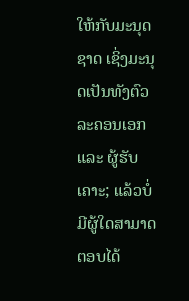ໃຫ້ກັບມະນຸດຊາດ ເຊິ່ງມະນຸດເປັນທັງຕົວລະຄອນເອກ ແລະ ຜູ້ຮັບເຄາະ; ແລ້ວບໍ່ມີຜູ້ໃດສາມາດຕອບໄດ້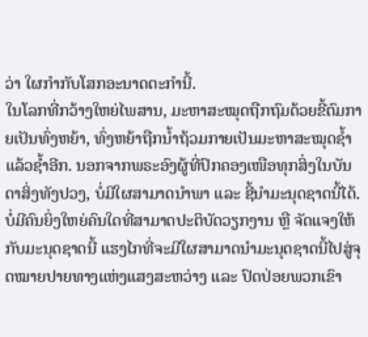ວ່າ ໃຜກຳກັບໂສກອະນາດຕະກຳນີ້.
ໃນໂລກທີ່ກວ້າງໃຫຍ່ໄພສານ, ມະຫາສະໝຸດຖືກຖົມດ້ວຍຂີ້ຕົມກາຍເປັນທົ່ງຫຍ້າ, ທົ່ງຫຍ້າຖືກນໍ້າຖ້ວມກາຍເປັນມະຫາສະໝຸດຊໍ້າແລ້ວຊໍ້າອີກ. ນອກຈາກພຣະອົງຜູ້ທີ່ປົກຄອງເໜືອທຸກສິ່ງໃນບັນດາສິ່ງທັງປວງ, ບໍ່ມີໃຜສາມາດນໍາພາ ແລະ ຊີ້ນໍາມະນຸດຊາດນີ້ໄດ້. ບໍ່ມີຄົນຍິ່ງໃຫຍ່ຄົນໃດທີ່ສາມາດປະຕິບັດວຽກງານ ຫຼື ຈັດແຈງໃຫ້ກັບມະນຸດຊາດນີ້ ແຮງໄກທີ່ຈະມີໃຜສາມາດນໍາມະນຸດຊາດນີ້ໄປສູ່ຈຸດໝາຍປາຍທາງແຫ່ງແສງສະຫວ່າງ ແລະ ປົດປ່ອຍພວກເຂົາ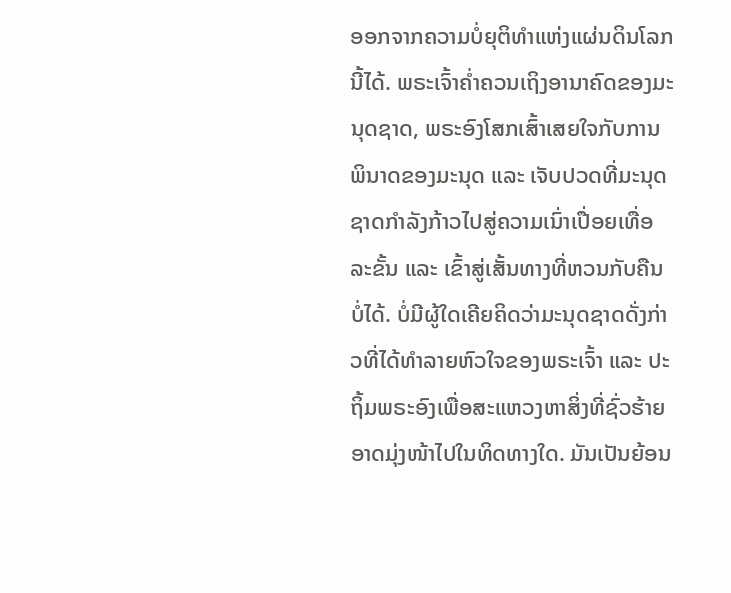ອອກຈາກຄວາມບໍ່ຍຸຕິທຳແຫ່ງແຜ່ນດິນໂລກນີ້ໄດ້. ພຣະເຈົ້າຄໍ່າຄວນເຖິງອານາຄົດຂອງມະນຸດຊາດ, ພຣະອົງໂສກເສົ້າເສຍໃຈກັບການພິນາດຂອງມະນຸດ ແລະ ເຈັບປວດທີ່ມະນຸດຊາດກຳລັງກ້າວໄປສູ່ຄວາມເນົ່າເປື່ອຍເທື່ອລະຂັ້ນ ແລະ ເຂົ້າສູ່ເສັ້ນທາງທີ່ຫວນກັບຄືນບໍ່ໄດ້. ບໍ່ມີຜູ້ໃດເຄີຍຄິດວ່າມະນຸດຊາດດັ່ງກ່າວທີ່ໄດ້ທຳລາຍຫົວໃຈຂອງພຣະເຈົ້າ ແລະ ປະຖິ້ມພຣະອົງເພື່ອສະແຫວງຫາສິ່ງທີ່ຊົ່ວຮ້າຍອາດມຸ່ງໜ້າໄປໃນທິດທາງໃດ. ມັນເປັນຍ້ອນ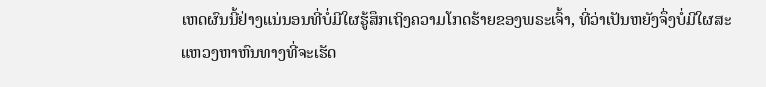ເຫດຜົນນີ້ຢ່າງແນ່ນອນທີ່ບໍ່ມີໃຜຮູ້ສຶກເຖິງຄວາມໂກດຮ້າຍຂອງພຣະເຈົ້າ, ທີ່ວ່າເປັນຫຍັງຈຶ່ງບໍ່ມີໃຜສະແຫວງຫາຫົນທາງທີ່ຈະເຮັດ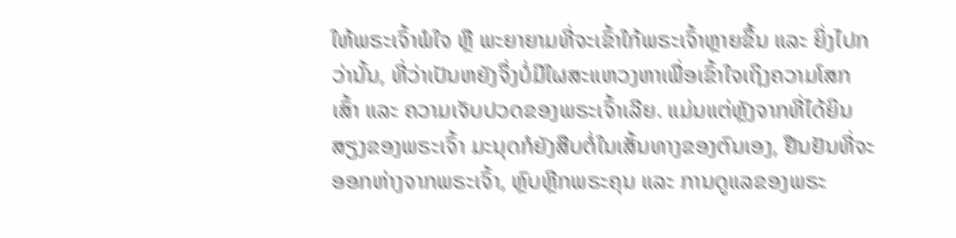ໃຫ້ພຣະເຈົ້າພໍໃຈ ຫຼື ພະຍາຍາມທີ່ຈະເຂົ້າໃກ້ພຣະເຈົ້າຫຼາຍຂຶ້ນ ແລະ ຍິ່ງໄປກວ່ານັ້ນ, ທີ່ວ່າເປັນຫຍັງຈຶ່ງບໍ່ມີໃຜສະແຫວງຫາເພື່ອເຂົ້າໃຈເຖິງຄວາມໂສກເສົ້າ ແລະ ຄວາມເຈັບປວດຂອງພຣະເຈົ້າເລີຍ. ແມ່ນແຕ່ຫຼັງຈາກທີ່ໄດ້ຍິນສຽງຂອງພຣະເຈົ້າ ມະນຸດກໍຍັງສືບຕໍ່ໃນເສັ້ນທາງຂອງຕົນເອງ, ຢືນຢັນທີ່ຈະອອກຫ່າງຈາກພຣະເຈົ້າ, ຫຼົບຫຼີກພຣະຄຸນ ແລະ ການດູແລຂອງພຣະ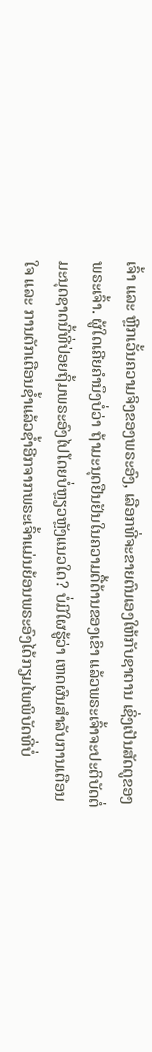ເຈົ້າ ແລະ ຫຼີກເວັ້ນຄວາມຈິງຂອງພຣະອົງ, ເລືອກທີ່ຈະຂາຍຕົນເອງໃຫ້ກັບຊາຕານ ເຊິ່ງເປັນສັດຕູຂອງພຣະເຈົ້າ. ຜູ້ໃດເຄີຍຄຳນຶງບໍ່ວ່າ ຖ້າມະນຸດຢືນຢັນໃນຄວາມດື້ດ້ານຂອງເຂົາ ແລ້ວພຣະເຈົ້າຈະປະຕິບັດຕໍ່ມະນຸດຊາດນີ້ທີ່ປ່ອຍຖິ້ມພຣະອົງໄປໂດຍບໍ່ຫຼຽວຫຼັງແນວໃດ? ບໍ່ມີໃຜຮູ້ວ່າ ເຫດຜົນສຳລັບການເຕືອນໃຈ ແລະ ການຕັກເຕືອນຊໍ້າແລ້ວຊໍ້າອີກຈາກພຣະເຈົ້າແມ່ນຍ້ອນພຣະອົງໄດ້ກຽມໄພພິບັດທີ່ບໍ່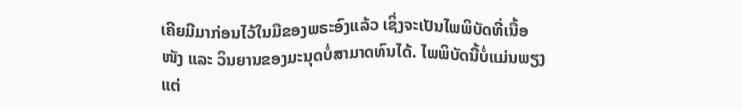ເຄີຍມີມາກ່ອນໄວ້ໃນມືຂອງພຣະອົງແລ້ວ ເຊິ່ງຈະເປັນໄພພິບັດທີ່ເນື້ອໜັງ ແລະ ວິນຍານຂອງມະນຸດບໍ່ສາມາດທົນໄດ້. ໄພພິບັດນີ້ບໍ່ແມ່ນພຽງແຕ່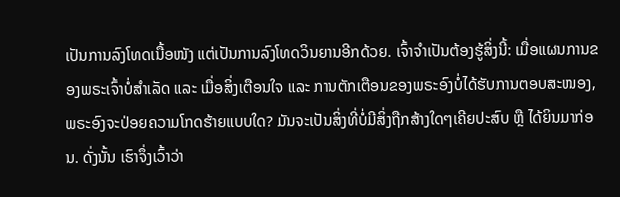ເປັນການລົງໂທດເນື້ອໜັງ ແຕ່ເປັນການລົງໂທດວິນຍານອີກດ້ວຍ. ເຈົ້າຈໍາເປັນຕ້ອງຮູ້ສິ່ງນີ້: ເມື່ອແຜນການຂອງພຣະເຈົ້າບໍ່ສຳເລັດ ແລະ ເມື່ອສິ່ງເຕືອນໃຈ ແລະ ການຕັກເຕືອນຂອງພຣະອົງບໍ່ໄດ້ຮັບການຕອບສະໜອງ, ພຣະອົງຈະປ່ອຍຄວາມໂກດຮ້າຍແບບໃດ? ມັນຈະເປັນສິ່ງທີ່ບໍ່ມີສິ່ງຖືກສ້າງໃດໆເຄີຍປະສົບ ຫຼື ໄດ້ຍິນມາກ່ອນ. ດັ່ງນັ້ນ ເຮົາຈຶ່ງເວົ້າວ່າ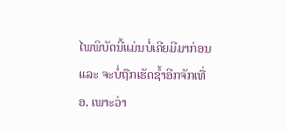ໄພພິບັດນີ້ແມ່ນບໍ່ເຄີຍມີມາກ່ອນ ແລະ ຈະບໍ່ຖືກເຮັດຊໍ້າອີກຈັກເທື່ອ. ເພາະວ່າ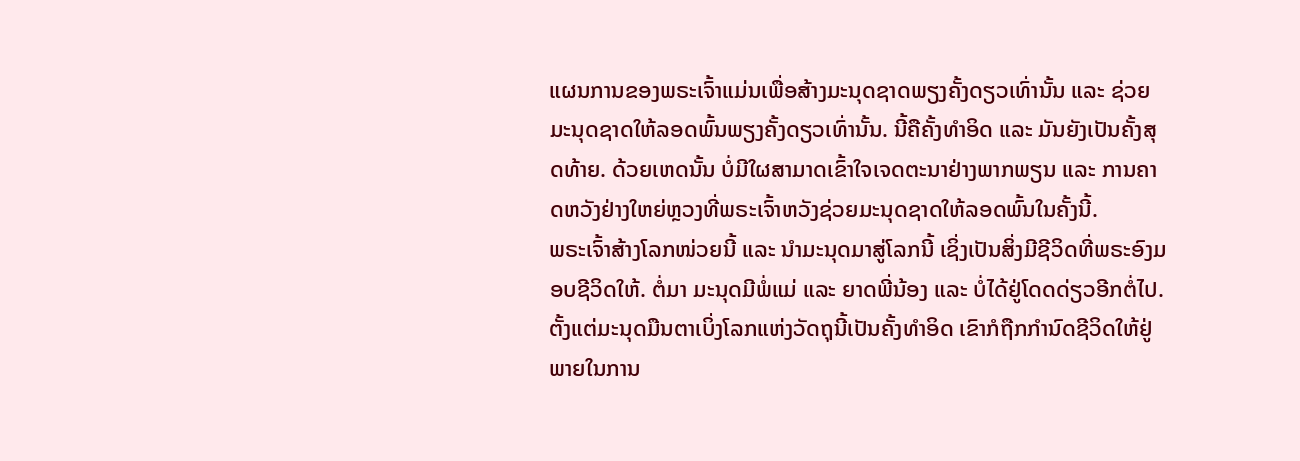ແຜນການຂອງພຣະເຈົ້າແມ່ນເພື່ອສ້າງມະນຸດຊາດພຽງຄັ້ງດຽວເທົ່ານັ້ນ ແລະ ຊ່ວຍມະນຸດຊາດໃຫ້ລອດພົ້ນພຽງຄັ້ງດຽວເທົ່ານັ້ນ. ນີ້ຄືຄັ້ງທໍາອິດ ແລະ ມັນຍັງເປັນຄັ້ງສຸດທ້າຍ. ດ້ວຍເຫດນັ້ນ ບໍ່ມີໃຜສາມາດເຂົ້າໃຈເຈດຕະນາຢ່າງພາກພຽນ ແລະ ການຄາດຫວັງຢ່າງໃຫຍ່ຫຼວງທີ່ພຣະເຈົ້າຫວັງຊ່ວຍມະນຸດຊາດໃຫ້ລອດພົ້ນໃນຄັ້ງນີ້.
ພຣະເຈົ້າສ້າງໂລກໜ່ວຍນີ້ ແລະ ນໍາມະນຸດມາສູ່ໂລກນີ້ ເຊິ່ງເປັນສິ່ງມີຊີວິດທີ່ພຣະອົງມອບຊີວິດໃຫ້. ຕໍ່ມາ ມະນຸດມີພໍ່ແມ່ ແລະ ຍາດພີ່ນ້ອງ ແລະ ບໍ່ໄດ້ຢູ່ໂດດດ່ຽວອີກຕໍ່ໄປ. ຕັ້ງແຕ່ມະນຸດມືນຕາເບິ່ງໂລກແຫ່ງວັດຖຸນີ້ເປັນຄັ້ງທໍາອິດ ເຂົາກໍຖືກກຳນົດຊີວິດໃຫ້ຢູ່ພາຍໃນການ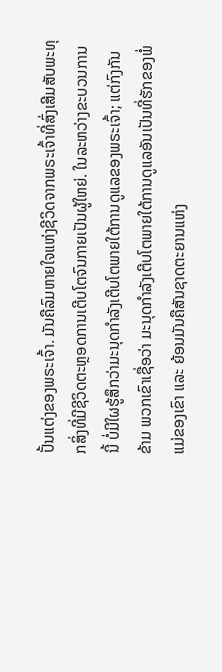ປັ້ນແຕ່ງຂອງພຣະເຈົ້າ. ມັນຄືລົມຫາຍໃຈແຫ່ງຊີວິດຈາກພຣະເຈົ້າທີ່ສົ່ງເສີມສັບພະທຸກສິ່ງທີ່ມີຊີວິດຕະຫຼອດການເຕີບໂຕຈົນກາຍເປັນຜູ້ໃຫຍ່. ໃນລະຫວ່າງຂະບວນການນີ້ ບໍ່ມີໃຜຮູ້ສຶກວ່າມະນຸດກຳລັງເຕີບໂຕພາຍໃຕ້ການດູແລຂອງພຣະເຈົ້າ; ແຕ່ກົງກັນຂ້າມ ພວກເຂົາເຊື່ອວ່າ ມະນຸດກຳລັງເຕີບໂຕພາຍໃຕ້ການດູແລອັນເປັນທີ່ຮັກຂອງພໍ່ແມ່ຂອງເຂົາ ແລະ ຍ້ອນມັນຄືສັນຊາດຕະຍານແຫ່ງ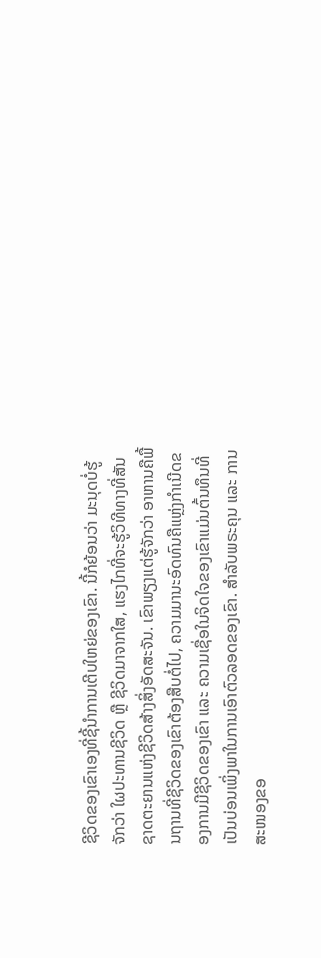ຊີວິດຂອງເຂົາເອງທີ່ຊີ້ນໍາການເຕີບໃຫຍ່ຂອງເຂົາ. ນີ້ກໍຍ້ອນວ່າ ມະນຸດບໍ່ຮູ້ຈັກວ່າ ໃຜປະທານຊີວິດ ຫຼື ຊີວິດມາຈາກໃສ, ແຮງໄກທີ່ຈະຮູ້ວິທີທາງທີ່ສັນຊາດຕະຍານແຫ່ງຊີວິດສ້າງສິ່ງອັດສະຈັນ. ເຂົາພຽງແຕ່ຮູ້ຈັກວ່າ ອາຫານຄືພື້ນຖານທີ່ຊີວິດຂອງເຂົາຕ້ອງສືບຕໍ່ໄປ, ຄວາມມານະອົດທົນຄືແຫຼ່ງກຳເນີດຂອງການມີຊີວິດຂອງເຂົາ ແລະ ຄວາມເຊື່ອໃນຈິດໃຈຂອງເຂົາແມ່ນຕົ້ນທຶນທີ່ເປັນບ່ອນເພິ່ງພາໃນການເອົາຕົວລອດຂອງເຂົາ. ສຳລັບພຣະຄຸນ ແລະ ການສະໜອງຂອ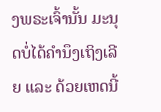ງພຣະເຈົ້ານັ້ນ ມະນຸດບໍ່ໄດ້ຄຳນຶງເຖິງເລີຍ ແລະ ດ້ວຍເຫດນີ້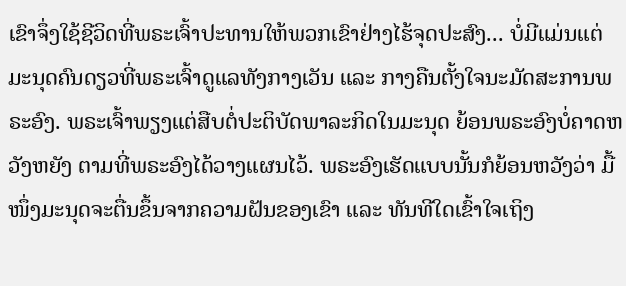ເຂົາຈຶ່ງໃຊ້ຊີວິດທີ່ພຣະເຈົ້າປະທານໃຫ້ພວກເຂົາຢ່າງໄຮ້ຈຸດປະສົງ... ບໍ່ມີແມ່ນແຕ່ມະນຸດຄົນດຽວທີ່ພຣະເຈົ້າດູແລທັງກາງເວັນ ແລະ ກາງຄືນຕັ້ງໃຈນະມັດສະການພຣະອົງ. ພຣະເຈົ້າພຽງແຕ່ສືບຕໍ່ປະຕິບັດພາລະກິດໃນມະນຸດ ຍ້ອນພຣະອົງບໍ່ຄາດຫວັງຫຍັງ ຕາມທີ່ພຣະອົງໄດ້ວາງແຜນໄວ້. ພຣະອົງເຮັດແບບນັ້ນກໍຍ້ອນຫວັງວ່າ ມື້ໜຶ່ງມະນຸດຈະຕື່ນຂຶ້ນຈາກຄວາມຝັນຂອງເຂົາ ແລະ ທັນທີໃດເຂົ້າໃຈເຖິງ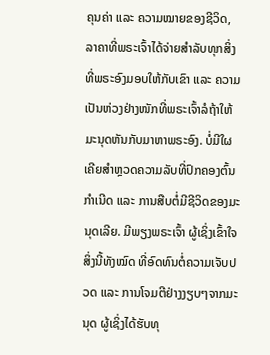ຄຸນຄ່າ ແລະ ຄວາມໝາຍຂອງຊີວິດ, ລາຄາທີ່ພຣະເຈົ້າໄດ້ຈ່າຍສໍາລັບທຸກສິ່ງທີ່ພຣະອົງມອບໃຫ້ກັບເຂົາ ແລະ ຄວາມເປັນຫ່ວງຢ່າງໜັກທີ່ພຣະເຈົ້າລໍຖ້າໃຫ້ມະນຸດຫັນກັບມາຫາພຣະອົງ. ບໍ່ມີໃຜເຄີຍສຳຫຼວດຄວາມລັບທີ່ປົກຄອງຕົ້ນກຳເນີດ ແລະ ການສືບຕໍ່ມີຊີວິດຂອງມະນຸດເລີຍ. ມີພຽງພຣະເຈົ້າ ຜູ້ເຊິ່ງເຂົ້າໃຈສິ່ງນີ້ທັງໝົດ ທີ່ອົດທົນຕໍ່ຄວາມເຈັບປວດ ແລະ ການໂຈມຕີຢ່າງງຽບໆຈາກມະນຸດ ຜູ້ເຊິ່ງໄດ້ຮັບທຸ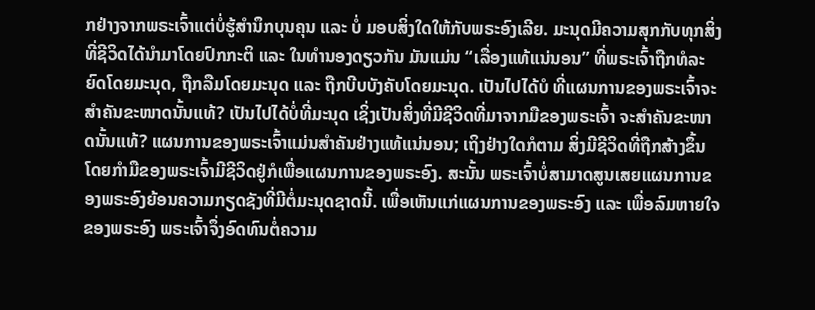ກຢ່າງຈາກພຣະເຈົ້າແຕ່ບໍ່ຮູ້ສໍານຶກບຸນຄຸນ ແລະ ບໍ່ ມອບສິ່ງໃດໃຫ້ກັບພຣະອົງເລີຍ. ມະນຸດມີຄວາມສຸກກັບທຸກສິ່ງທີ່ຊີວິດໄດ້ນໍາມາໂດຍປົກກະຕິ ແລະ ໃນທຳນອງດຽວກັນ ມັນແມ່ນ “ເລື່ອງແທ້ແນ່ນອນ” ທີ່ພຣະເຈົ້າຖືກທໍລະຍົດໂດຍມະນຸດ, ຖືກລືມໂດຍມະນຸດ ແລະ ຖືກບີບບັງຄັບໂດຍມະນຸດ. ເປັນໄປໄດ້ບໍ ທີ່ແຜນການຂອງພຣະເຈົ້າຈະສຳຄັນຂະໜາດນັ້ນແທ້? ເປັນໄປໄດ້ບໍ່ທີ່ມະນຸດ ເຊິ່ງເປັນສິ່ງທີ່ມີຊີວິດທີ່ມາຈາກມືຂອງພຣະເຈົ້າ ຈະສຳຄັນຂະໜາດນັ້ນແທ້? ແຜນການຂອງພຣະເຈົ້າແມ່ນສຳຄັນຢ່າງແທ້ແນ່ນອນ; ເຖິງຢ່າງໃດກໍຕາມ ສິ່ງມີຊີວິດທີ່ຖືກສ້າງຂຶ້ນໂດຍກໍາມືຂອງພຣະເຈົ້າມີຊີວິດຢູ່ກໍເພື່ອແຜນການຂອງພຣະອົງ. ສະນັ້ນ ພຣະເຈົ້າບໍ່ສາມາດສູນເສຍແຜນການຂອງພຣະອົງຍ້ອນຄວາມກຽດຊັງທີ່ມີຕໍ່ມະນຸດຊາດນີ້. ເພື່ອເຫັນແກ່ແຜນການຂອງພຣະອົງ ແລະ ເພື່ອລົມຫາຍໃຈຂອງພຣະອົງ ພຣະເຈົ້າຈຶ່ງອົດທົນຕໍ່ຄວາມ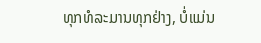ທຸກທໍລະມານທຸກຢ່າງ, ບໍ່ແມ່ນ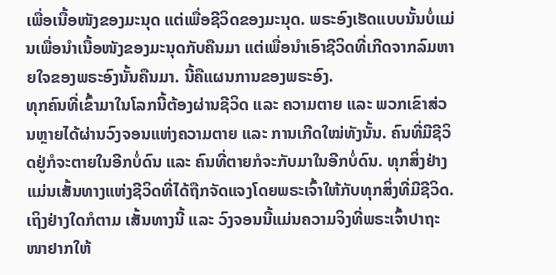ເພື່ອເນື້ອໜັງຂອງມະນຸດ ແຕ່ເພື່ອຊີວິດຂອງມະນຸດ. ພຣະອົງເຮັດແບບນັ້ນບໍ່ແມ່ນເພື່ອນໍາເນື້ອໜັງຂອງມະນຸດກັບຄືນມາ ແຕ່ເພື່ອນໍາເອົາຊີວິດທີ່ເກີດຈາກລົມຫາຍໃຈຂອງພຣະອົງນັ້ນຄືນມາ. ນີ້ຄືແຜນການຂອງພຣະອົງ.
ທຸກຄົນທີ່ເຂົ້າມາໃນໂລກນີ້ຕ້ອງຜ່ານຊີວິດ ແລະ ຄວາມຕາຍ ແລະ ພວກເຂົາສ່ວນຫຼາຍໄດ້ຜ່ານວົງຈອນແຫ່ງຄວາມຕາຍ ແລະ ການເກີດໃໝ່ທັງນັ້ນ. ຄົນທີ່ມີຊີວິດຢູ່ກໍຈະຕາຍໃນອີກບໍ່ດົນ ແລະ ຄົນທີ່ຕາຍກໍຈະກັບມາໃນອີກບໍ່ດົນ. ທຸກສິ່ງຢ່າງແມ່ນເສັ້ນທາງແຫ່ງຊີວິດທີ່ໄດ້ຖືກຈັດແຈງໂດຍພຣະເຈົ້າໃຫ້ກັບທຸກສິ່ງທີ່ມີຊີວິດ. ເຖິງຢ່າງໃດກໍຕາມ ເສັ້ນທາງນີ້ ແລະ ວົງຈອນນີ້ແມ່ນຄວາມຈິງທີ່ພຣະເຈົ້າປາຖະໜາຢາກໃຫ້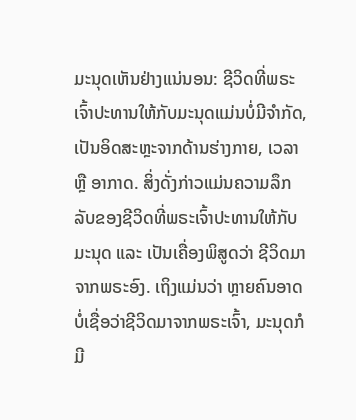ມະນຸດເຫັນຢ່າງແນ່ນອນ: ຊີວິດທີ່ພຣະເຈົ້າປະທານໃຫ້ກັບມະນຸດແມ່ນບໍ່ມີຈຳກັດ, ເປັນອິດສະຫຼະຈາກດ້ານຮ່າງກາຍ, ເວລາ ຫຼື ອາກາດ. ສິ່ງດັ່ງກ່າວແມ່ນຄວາມລຶກລັບຂອງຊີວິດທີ່ພຣະເຈົ້າປະທານໃຫ້ກັບມະນຸດ ແລະ ເປັນເຄື່ອງພິສູດວ່າ ຊີວິດມາຈາກພຣະອົງ. ເຖິງແມ່ນວ່າ ຫຼາຍຄົນອາດບໍ່ເຊື່ອວ່າຊີວິດມາຈາກພຣະເຈົ້າ, ມະນຸດກໍມີ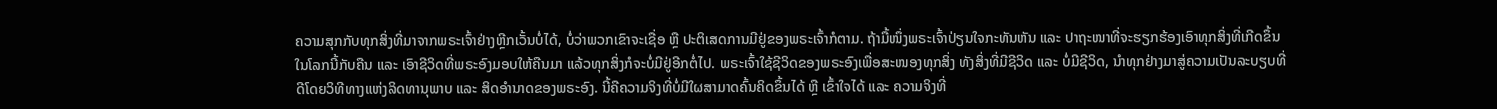ຄວາມສຸກກັບທຸກສິ່ງທີ່ມາຈາກພຣະເຈົ້າຢ່າງຫຼີກເວັ້ນບໍ່ໄດ້, ບໍ່ວ່າພວກເຂົາຈະເຊື່ອ ຫຼື ປະຕິເສດການມີຢູ່ຂອງພຣະເຈົ້າກໍຕາມ. ຖ້າມື້ໜຶ່ງພຣະເຈົ້າປ່ຽນໃຈກະທັນຫັນ ແລະ ປາຖະໜາທີ່ຈະຮຽກຮ້ອງເອົາທຸກສິ່ງທີ່ເກີດຂຶ້ນໃນໂລກນີ້ກັບຄືນ ແລະ ເອົາຊີວິດທີ່ພຣະອົງມອບໃຫ້ຄືນມາ ແລ້ວທຸກສິ່ງກໍຈະບໍ່ມີຢູ່ອີກຕໍ່ໄປ. ພຣະເຈົ້າໃຊ້ຊີວິດຂອງພຣະອົງເພື່ອສະໜອງທຸກສິ່ງ ທັງສິ່ງທີ່ມີຊີວິດ ແລະ ບໍ່ມີຊີວິດ, ນໍາທຸກຢ່າງມາສູ່ຄວາມເປັນລະບຽບທີ່ດີໂດຍວິທີທາງແຫ່ງລິດທານຸພາບ ແລະ ສິດອຳນາດຂອງພຣະອົງ. ນີ້ຄືຄວາມຈິງທີ່ບໍ່ມີໃຜສາມາດຄົ້ນຄິດຂຶ້ນໄດ້ ຫຼື ເຂົ້າໃຈໄດ້ ແລະ ຄວາມຈິງທີ່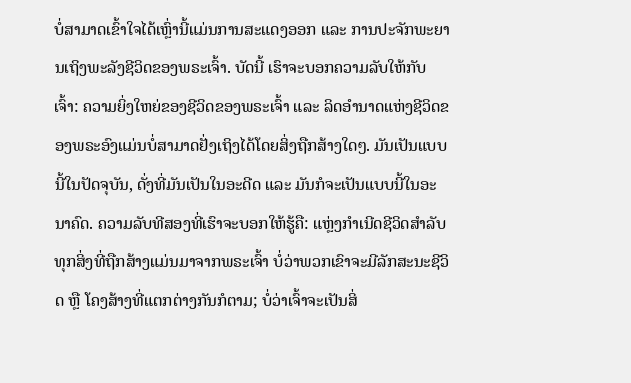ບໍ່ສາມາດເຂົ້າໃຈໄດ້ເຫຼົ່ານີ້ແມ່ນການສະແດງອອກ ແລະ ການປະຈັກພະຍານເຖິງພະລັງຊີວິດຂອງພຣະເຈົ້າ. ບັດນີ້ ເຮົາຈະບອກຄວາມລັບໃຫ້ກັບເຈົ້າ: ຄວາມຍິ່ງໃຫຍ່ຂອງຊີວິດຂອງພຣະເຈົ້າ ແລະ ລິດອຳນາດແຫ່ງຊີວິດຂອງພຣະອົງແມ່ນບໍ່ສາມາດຢັ່ງເຖິງໄດ້ໂດຍສິ່ງຖືກສ້າງໃດໆ. ມັນເປັນແບບນີ້ໃນປັດຈຸບັນ, ດັ່ງທີ່ມັນເປັນໃນອະດີດ ແລະ ມັນກໍຈະເປັນແບບນີ້ໃນອະນາຄົດ. ຄວາມລັບທີສອງທີ່ເຮົາຈະບອກໃຫ້ຮູ້ຄື: ແຫຼ່ງກຳເນີດຊີວິດສໍາລັບທຸກສິ່ງທີ່ຖືກສ້າງແມ່ນມາຈາກພຣະເຈົ້າ ບໍ່ວ່າພວກເຂົາຈະມີລັກສະນະຊີວິດ ຫຼື ໂຄງສ້າງທີ່ແຕກຕ່າງກັນກໍຕາມ; ບໍ່ວ່າເຈົ້າຈະເປັນສິ່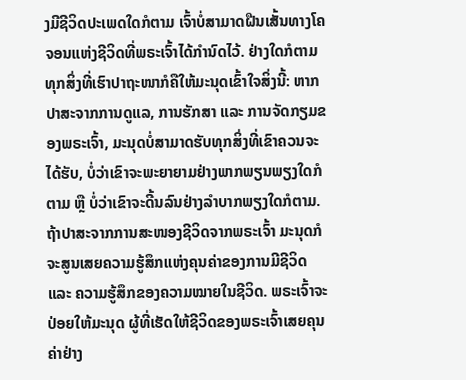ງມີຊີວິດປະເພດໃດກໍຕາມ ເຈົ້າບໍ່ສາມາດຝືນເສັ້ນທາງໂຄຈອນແຫ່ງຊີວິດທີ່ພຣະເຈົ້າໄດ້ກຳນົດໄວ້. ຢ່າງໃດກໍຕາມ ທຸກສິ່ງທີ່ເຮົາປາຖະໜາກໍຄືໃຫ້ມະນຸດເຂົ້າໃຈສິ່ງນີ້: ຫາກປາສະຈາກການດູແລ, ການຮັກສາ ແລະ ການຈັດກຽມຂອງພຣະເຈົ້າ, ມະນຸດບໍ່ສາມາດຮັບທຸກສິ່ງທີ່ເຂົາຄວນຈະໄດ້ຮັບ, ບໍ່ວ່າເຂົາຈະພະຍາຍາມຢ່າງພາກພຽນພຽງໃດກໍຕາມ ຫຼື ບໍ່ວ່າເຂົາຈະດີ້ນລົນຢ່າງລໍາບາກພຽງໃດກໍຕາມ. ຖ້າປາສະຈາກການສະໜອງຊີວິດຈາກພຣະເຈົ້າ ມະນຸດກໍຈະສູນເສຍຄວາມຮູ້ສຶກແຫ່ງຄຸນຄ່າຂອງການມີຊີວິດ ແລະ ຄວາມຮູ້ສຶກຂອງຄວາມໝາຍໃນຊີວິດ. ພຣະເຈົ້າຈະປ່ອຍໃຫ້ມະນຸດ ຜູ້ທີ່ເຮັດໃຫ້ຊີວິດຂອງພຣະເຈົ້າເສຍຄຸນຄ່າຢ່າງ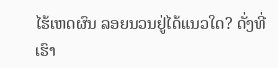ໄຮ້ເຫດຜົນ ລອຍນວນຢູ່ໄດ້ແນວໃດ? ດັ່ງທີ່ເຮົາ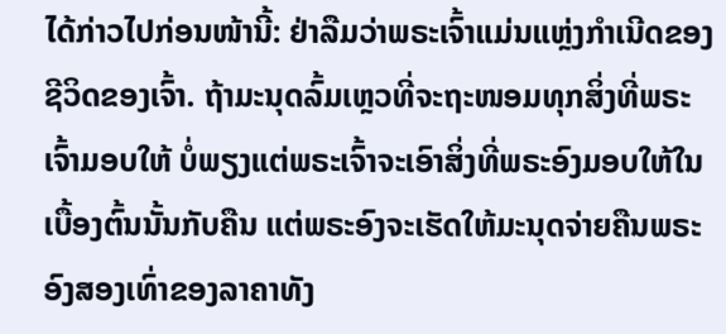ໄດ້ກ່າວໄປກ່ອນໜ້ານີ້: ຢ່າລືມວ່າພຣະເຈົ້າແມ່ນແຫຼ່ງກຳເນີດຂອງຊີວິດຂອງເຈົ້າ. ຖ້າມະນຸດລົ້ມເຫຼວທີ່ຈະຖະໜອມທຸກສິ່ງທີ່ພຣະເຈົ້າມອບໃຫ້ ບໍ່ພຽງແຕ່ພຣະເຈົ້າຈະເອົາສິ່ງທີ່ພຣະອົງມອບໃຫ້ໃນເບື້ອງຕົ້ນນັ້ນກັບຄືນ ແຕ່ພຣະອົງຈະເຮັດໃຫ້ມະນຸດຈ່າຍຄືນພຣະອົງສອງເທົ່າຂອງລາຄາທັງ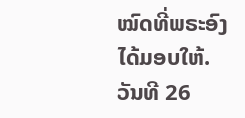ໝົດທີ່ພຣະອົງໄດ້ມອບໃຫ້.
ວັນທີ 26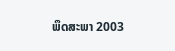ພຶດສະພາ 2003